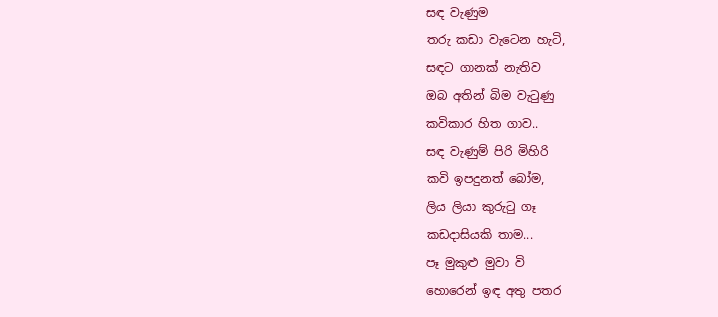සඳ වැණුම
තරු කඩා වැටෙන හැටි,
සඳට ගානක් නැතිව
ඔබ අතින් බිම වැටුණු
කවිකාර හිත ගාව..
සඳ වැණුම් පිරි මිහිරි
කවි ඉපදුනත් බෝම,
ලිය ලියා කුරුටු ගෑ
කඩදාසියකි තාම...
පෑ මුකුළු මුවා වි
හොරෙන් ඉඳ අතු පතර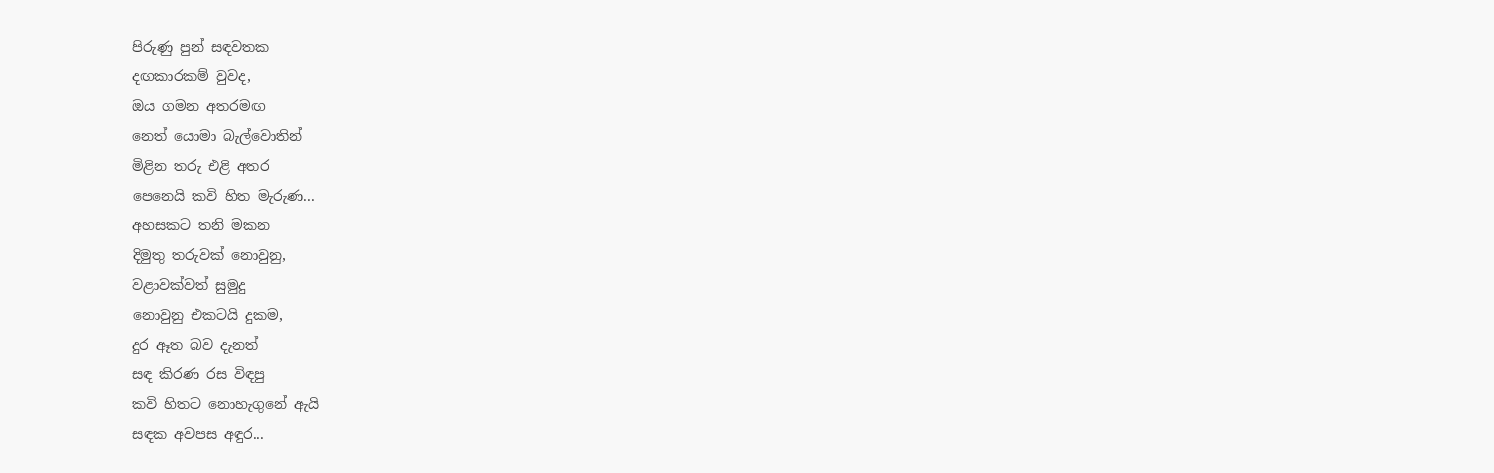පිරුණු පුන් සඳවතක
දඟකාරකම් වුවද,
ඔය ගමන අතරමඟ
නෙත් යොමා බැල්වොතින්
මිළින තරු එළි අතර
පෙනෙයි කවි හිත මැරුණ...
අහසකට තනි මකන
දිමුතු තරුවක් නොවුනු,
වළාවක්වත් සුමුදු
නොවුනු එකටයි දුකම,
දුර ඈත බව දැනත්
සඳ කිරණ රස විඳපු
කවි හිතට නොහැගුනේ ඇයි
සඳක අවපස අඳුර...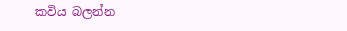කවිය බලන්න